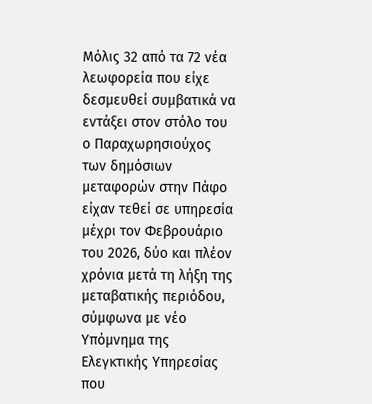Μόλις 32 από τα 72 νέα λεωφορεία που είχε δεσμευθεί συμβατικά να εντάξει στον στόλο του ο Παραχωρησιούχος των δημόσιων μεταφορών στην Πάφο είχαν τεθεί σε υπηρεσία μέχρι τον Φεβρουάριο του 2026, δύο και πλέον χρόνια μετά τη λήξη της μεταβατικής περιόδου, σύμφωνα με νέο Υπόμνημα της Ελεγκτικής Υπηρεσίας που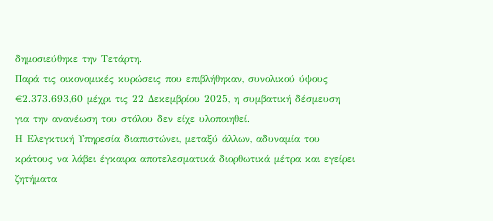δημοσιεύθηκε την Τετάρτη.
Παρά τις οικονομικές κυρώσεις που επιβλήθηκαν, συνολικού ύψους €2.373.693,60 μέχρι τις 22 Δεκεμβρίου 2025, η συμβατική δέσμευση για την ανανέωση του στόλου δεν είχε υλοποιηθεί.
Η Ελεγκτική Υπηρεσία διαπιστώνει, μεταξύ άλλων, αδυναμία του κράτους να λάβει έγκαιρα αποτελεσματικά διορθωτικά μέτρα και εγείρει ζητήματα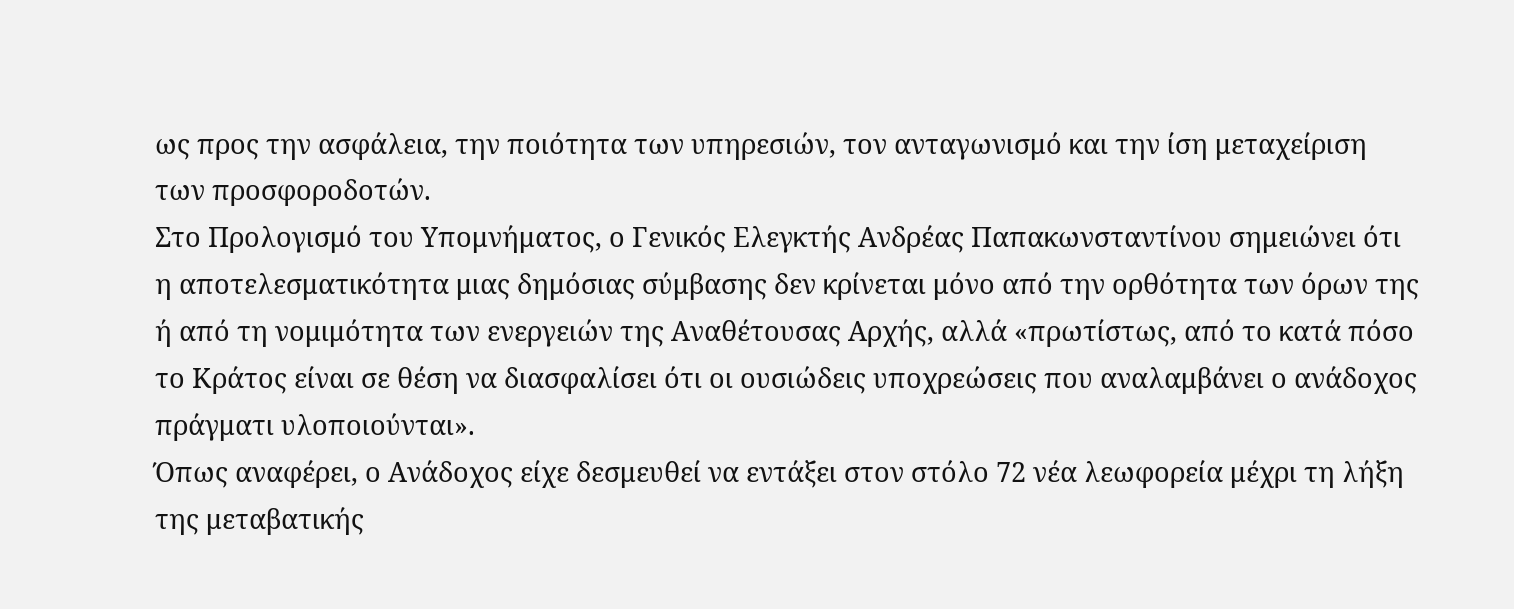ως προς την ασφάλεια, την ποιότητα των υπηρεσιών, τον ανταγωνισμό και την ίση μεταχείριση των προσφοροδοτών.
Στο Προλογισμό του Υπομνήματος, ο Γενικός Ελεγκτής Ανδρέας Παπακωνσταντίνου σημειώνει ότι η αποτελεσματικότητα μιας δημόσιας σύμβασης δεν κρίνεται μόνο από την ορθότητα των όρων της ή από τη νομιμότητα των ενεργειών της Αναθέτουσας Αρχής, αλλά «πρωτίστως, από το κατά πόσο το Κράτος είναι σε θέση να διασφαλίσει ότι οι ουσιώδεις υποχρεώσεις που αναλαμβάνει ο ανάδοχος πράγματι υλοποιούνται».
Όπως αναφέρει, ο Ανάδοχος είχε δεσμευθεί να εντάξει στον στόλο 72 νέα λεωφορεία μέχρι τη λήξη της μεταβατικής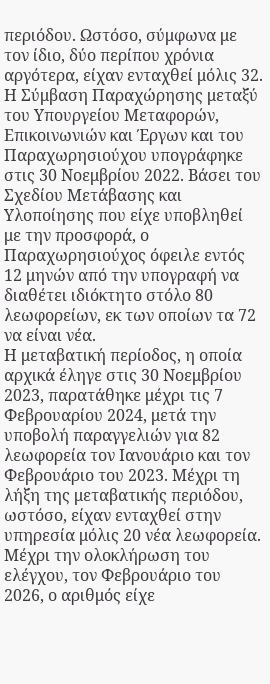περιόδου. Ωστόσο, σύμφωνα με τον ίδιο, δύο περίπου χρόνια αργότερα, είχαν ενταχθεί μόλις 32.
Η Σύμβαση Παραχώρησης μεταξύ του Υπουργείου Μεταφορών, Επικοινωνιών και Έργων και του Παραχωρησιούχου υπογράφηκε στις 30 Νοεμβρίου 2022. Βάσει του Σχεδίου Μετάβασης και Υλοποίησης που είχε υποβληθεί με την προσφορά, ο Παραχωρησιούχος όφειλε εντός 12 μηνών από την υπογραφή να διαθέτει ιδιόκτητο στόλο 80 λεωφορείων, εκ των οποίων τα 72 να είναι νέα.
Η μεταβατική περίοδος, η οποία αρχικά έληγε στις 30 Νοεμβρίου 2023, παρατάθηκε μέχρι τις 7 Φεβρουαρίου 2024, μετά την υποβολή παραγγελιών για 82 λεωφορεία τον Ιανουάριο και τον Φεβρουάριο του 2023. Μέχρι τη λήξη της μεταβατικής περιόδου, ωστόσο, είχαν ενταχθεί στην υπηρεσία μόλις 20 νέα λεωφορεία.
Μέχρι την ολοκλήρωση του ελέγχου, τον Φεβρουάριο του 2026, ο αριθμός είχε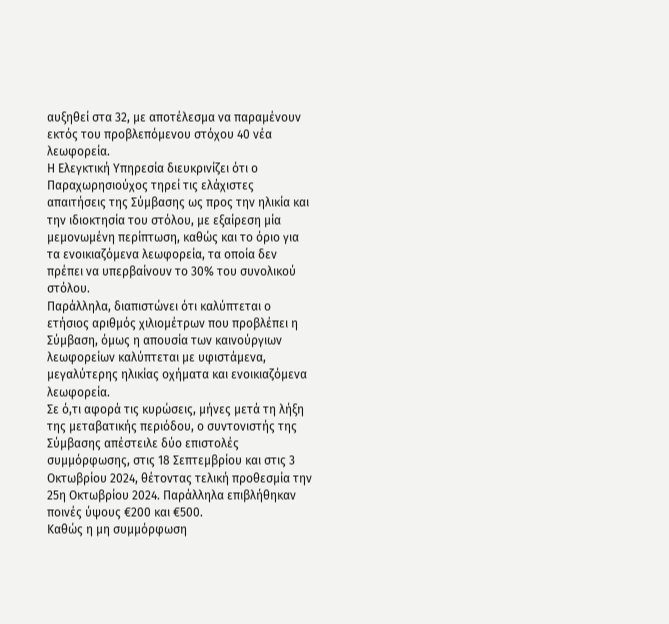αυξηθεί στα 32, με αποτέλεσμα να παραμένουν εκτός του προβλεπόμενου στόχου 40 νέα λεωφορεία.
Η Ελεγκτική Υπηρεσία διευκρινίζει ότι ο Παραχωρησιούχος τηρεί τις ελάχιστες απαιτήσεις της Σύμβασης ως προς την ηλικία και την ιδιοκτησία του στόλου, με εξαίρεση μία μεμονωμένη περίπτωση, καθώς και το όριο για τα ενοικιαζόμενα λεωφορεία, τα οποία δεν πρέπει να υπερβαίνουν το 30% του συνολικού στόλου.
Παράλληλα, διαπιστώνει ότι καλύπτεται ο ετήσιος αριθμός χιλιομέτρων που προβλέπει η Σύμβαση, όμως η απουσία των καινούργιων λεωφορείων καλύπτεται με υφιστάμενα, μεγαλύτερης ηλικίας οχήματα και ενοικιαζόμενα λεωφορεία.
Σε ό,τι αφορά τις κυρώσεις, μήνες μετά τη λήξη της μεταβατικής περιόδου, ο συντονιστής της Σύμβασης απέστειλε δύο επιστολές συμμόρφωσης, στις 18 Σεπτεμβρίου και στις 3 Οκτωβρίου 2024, θέτοντας τελική προθεσμία την 25η Οκτωβρίου 2024. Παράλληλα επιβλήθηκαν ποινές ύψους €200 και €500.
Καθώς η μη συμμόρφωση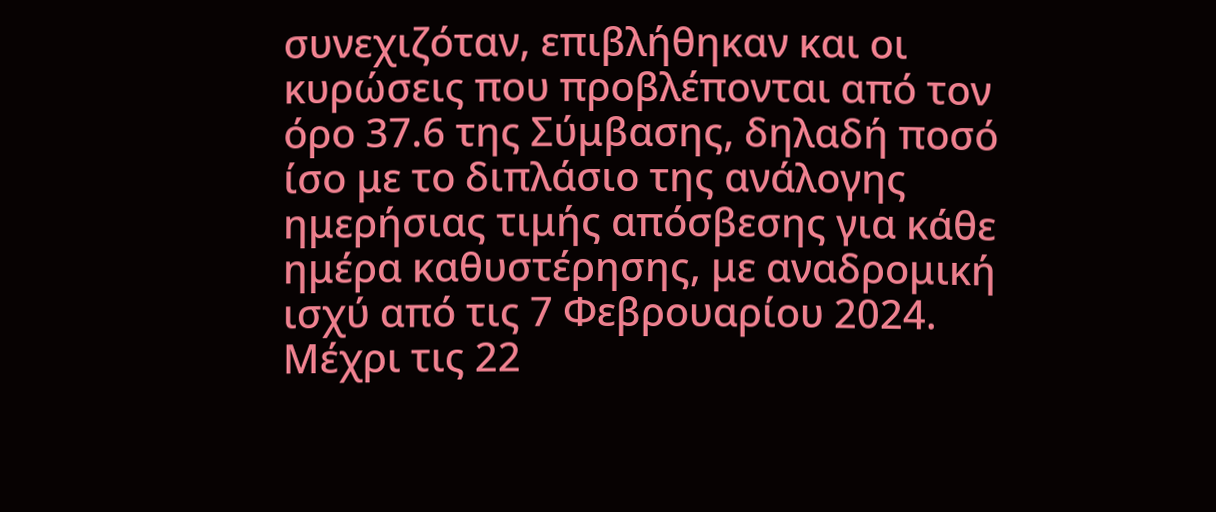συνεχιζόταν, επιβλήθηκαν και οι κυρώσεις που προβλέπονται από τον όρο 37.6 της Σύμβασης, δηλαδή ποσό ίσο με το διπλάσιο της ανάλογης ημερήσιας τιμής απόσβεσης για κάθε ημέρα καθυστέρησης, με αναδρομική ισχύ από τις 7 Φεβρουαρίου 2024. Μέχρι τις 22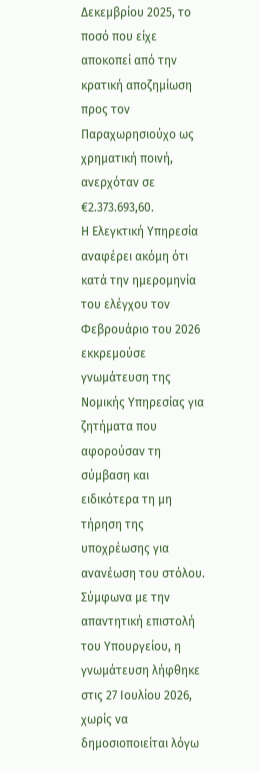Δεκεμβρίου 2025, το ποσό που είχε αποκοπεί από την κρατική αποζημίωση προς τον Παραχωρησιούχο ως χρηματική ποινή, ανερχόταν σε €2.373.693,60.
Η Ελεγκτική Υπηρεσία αναφέρει ακόμη ότι κατά την ημερομηνία του ελέγχου τον Φεβρουάριο του 2026 εκκρεμούσε γνωμάτευση της Νομικής Υπηρεσίας για ζητήματα που αφορούσαν τη σύμβαση και ειδικότερα τη μη τήρηση της υποχρέωσης για ανανέωση του στόλου.
Σύμφωνα με την απαντητική επιστολή του Υπουργείου, η γνωμάτευση λήφθηκε στις 27 Ιουλίου 2026, χωρίς να δημοσιοποιείται λόγω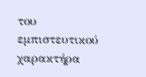του εμπιστευτικού χαρακτήρα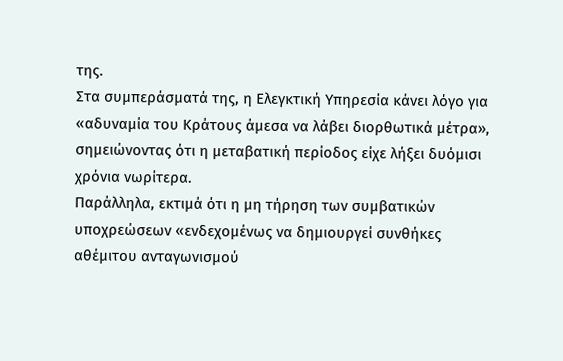της.
Στα συμπεράσματά της, η Ελεγκτική Υπηρεσία κάνει λόγο για «αδυναμία του Κράτους άμεσα να λάβει διορθωτικά μέτρα», σημειώνοντας ότι η μεταβατική περίοδος είχε λήξει δυόμισι χρόνια νωρίτερα.
Παράλληλα, εκτιμά ότι η μη τήρηση των συμβατικών υποχρεώσεων «ενδεχομένως να δημιουργεί συνθήκες αθέμιτου ανταγωνισμού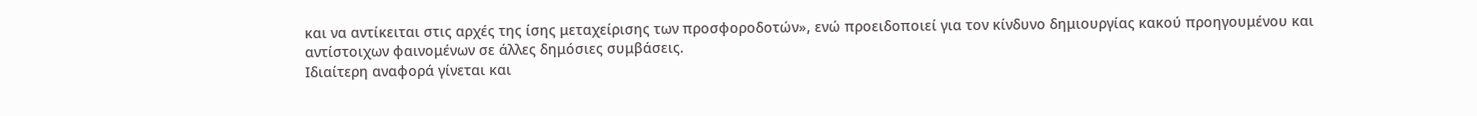και να αντίκειται στις αρχές της ίσης μεταχείρισης των προσφοροδοτών», ενώ προειδοποιεί για τον κίνδυνο δημιουργίας κακού προηγουμένου και αντίστοιχων φαινομένων σε άλλες δημόσιες συμβάσεις.
Ιδιαίτερη αναφορά γίνεται και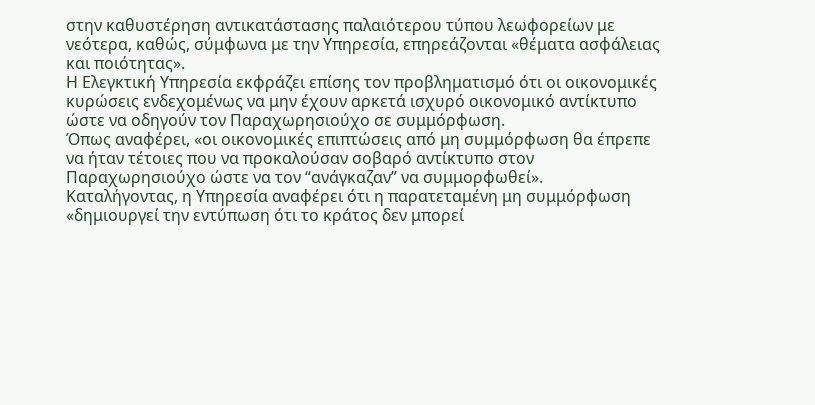στην καθυστέρηση αντικατάστασης παλαιότερου τύπου λεωφορείων με νεότερα, καθώς, σύμφωνα με την Υπηρεσία, επηρεάζονται «θέματα ασφάλειας και ποιότητας».
Η Ελεγκτική Υπηρεσία εκφράζει επίσης τον προβληματισμό ότι οι οικονομικές κυρώσεις ενδεχομένως να μην έχουν αρκετά ισχυρό οικονομικό αντίκτυπο ώστε να οδηγούν τον Παραχωρησιούχο σε συμμόρφωση.
Όπως αναφέρει, «οι οικονομικές επιπτώσεις από μη συμμόρφωση θα έπρεπε να ήταν τέτοιες που να προκαλούσαν σοβαρό αντίκτυπο στον Παραχωρησιούχο ώστε να τον “ανάγκαζαν” να συμμορφωθεί».
Καταλήγοντας, η Υπηρεσία αναφέρει ότι η παρατεταμένη μη συμμόρφωση «δημιουργεί την εντύπωση ότι το κράτος δεν μπορεί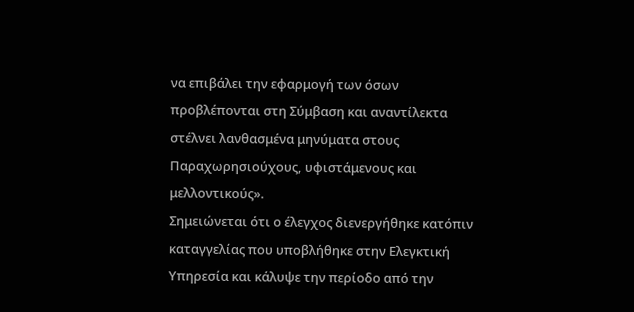να επιβάλει την εφαρμογή των όσων προβλέπονται στη Σύμβαση και αναντίλεκτα στέλνει λανθασμένα μηνύματα στους Παραχωρησιούχους, υφιστάμενους και μελλοντικούς».
Σημειώνεται ότι ο έλεγχος διενεργήθηκε κατόπιν καταγγελίας που υποβλήθηκε στην Ελεγκτική Υπηρεσία και κάλυψε την περίοδο από την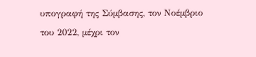υπογραφή της Σύμβασης, τον Νοέμβριο του 2022, μέχρι τον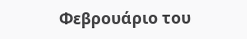Φεβρουάριο του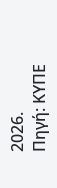2026.
Πηγή: ΚΥΠΕ